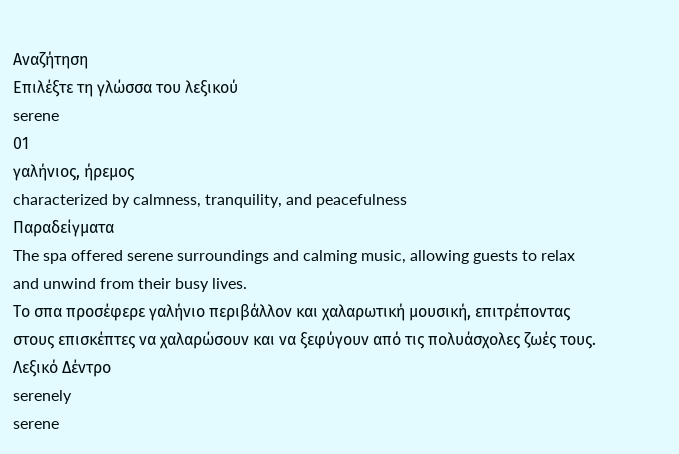Αναζήτηση
Επιλέξτε τη γλώσσα του λεξικού
serene
01
γαλήνιος, ήρεμος
characterized by calmness, tranquility, and peacefulness
Παραδείγματα
The spa offered serene surroundings and calming music, allowing guests to relax and unwind from their busy lives.
Το σπα προσέφερε γαλήνιο περιβάλλον και χαλαρωτική μουσική, επιτρέποντας στους επισκέπτες να χαλαρώσουν και να ξεφύγουν από τις πολυάσχολες ζωές τους.
Λεξικό Δέντρο
serenely
serene